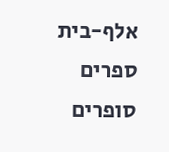אלף-בית ספרים סופרים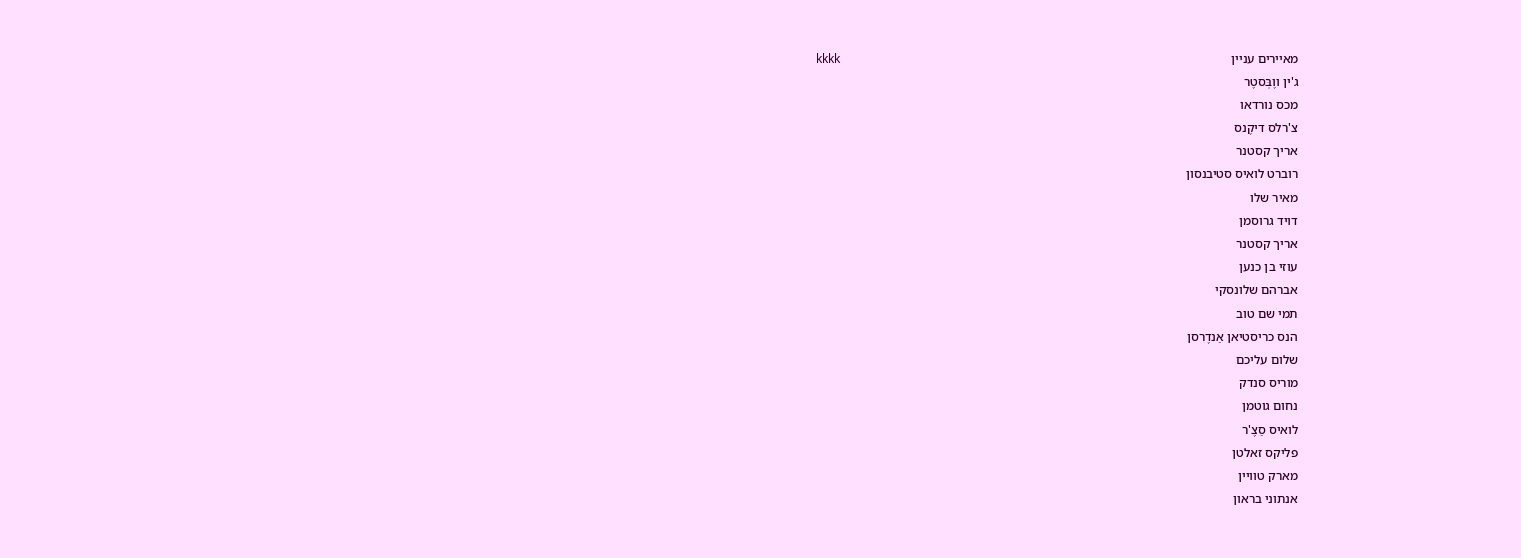מאיירים עניין                                                                                                                         kkkk
ג'ין ווֶבְּסטֶר
מכס נורדאו
צ'רלס דיקֶנס
אריך קסטנר
רוברט לואיס סטיבנסון
מאיר שלו
דויד גרוסמן
אריך קסטנר
עוזי בן כנען
אברהם שלונסקי
תמי שם טוב
הנס כריסטיאן אַנדֶרסן
שלום עליכם
מוריס סנדק
נחום גוטמן
לואיס סַצֶ'ר
פליקס זאלטן
מארק טוויין
אנתוני בראון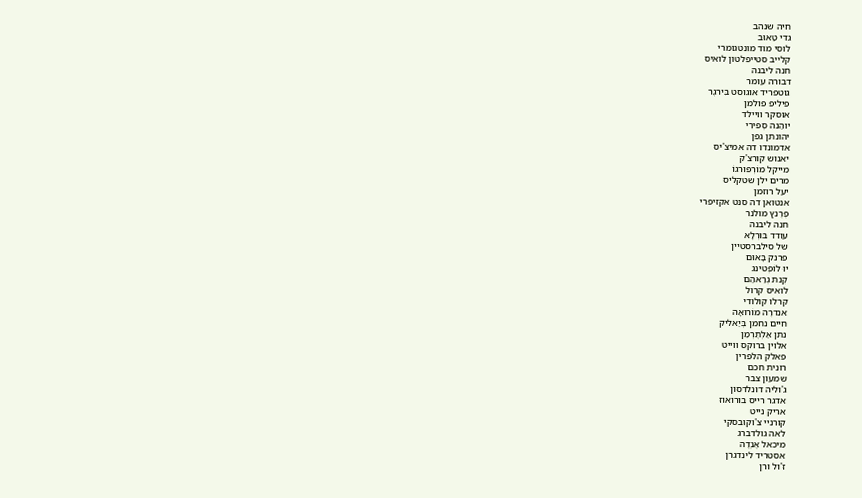חיה שנהב
גדי טַאוּב
לוסי מוד מונטגומרי
קלייב סטייפלטון לואיס
חנה ליבנה
דבורה עומר
גוטפריד אוגוסט בִּירגֶר
פיליפ פולמן
אוסקר וויילד
יוהַנה סְפּירִי
יהונתן גפן
אדמונדו דה אמיצ'יס
יאנוש קורצ'ק
מייקל מוֹרְפּוּרגוֹ
מרים ילן שטקליס
יעל רוזמן
אנטואן דה סנט אקזיפרי
פֶרֶנץ מולנר
חנה ליבנה
עודד בּוּרְלָא
של סילברסטיין
פרנק בָּאוּם
יוּ לוֹפְטינג
קֶנת גְרַאהַם
לואיס קרול
קרלו קולודי
אנדרֶה מוֹרוּאָה
חיים נחמן בְּיַאליק
נתן אַלְתֶרְמַן
אלוין ברוקס ווייט
פאלק הלפרין
רונית חכם
שמעון צבר
ג'וליה דונלדסון
אדגר רייס בורואוז
אריק נייט
קורניי צ'וקובסקי
לאה גולדברג
מיכאל אֶנְדֶה
אסטריד לינדגרן
ז'ול ורן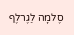סֶלמָה לַגֶרלֶף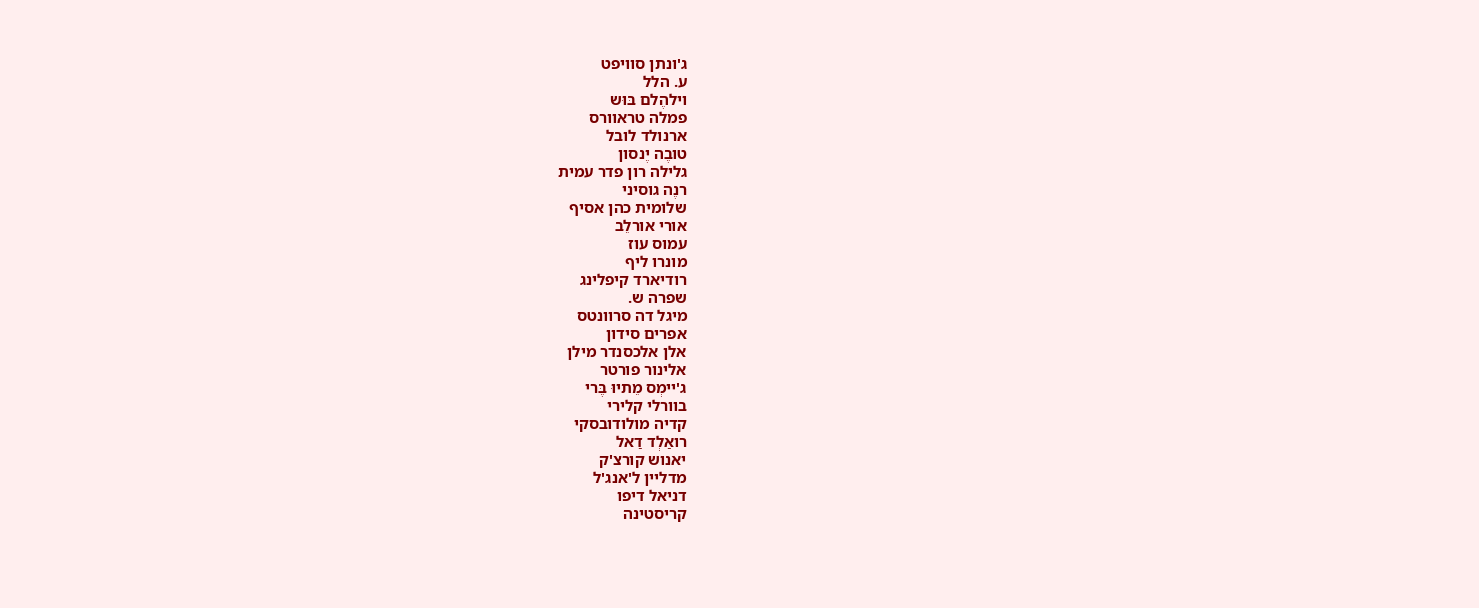ג'ונתן סוויפט
ע. הלל
וילהֶלם בּוּש
פמלה טראוורס
ארנולד לובל
טובֶה יֶנסון
גלילה רון פדר עמית
רנֶה גוסיני
שלומית כהן אסיף
אורי אורלֵב
עמוס עוז
מונרו ליף
רודיארד קיפלינג
שפרה ש.
מיגל דה סרוונטס
אפרים סידון
אלן אלכסנדר מילן
אלינור פורטר
ג'יימְס מֵתיוּ בֶּרי
בוורלי קלירי
קדיה מולודובסקי
רואַלְד דַאל
יאנוש קורצ'ק
מדליין ל'אנג'ל
דניאל דיפו
קריסטינה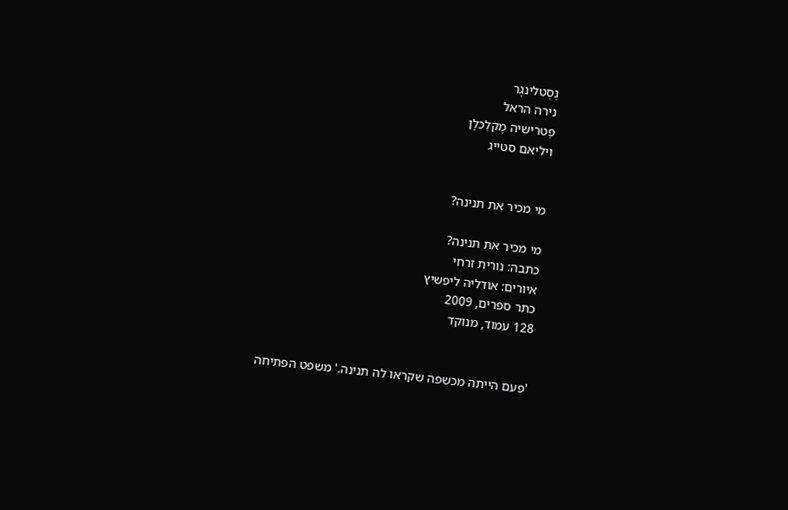נֶסְטלינגֶר
נירה הראל
פַּטרישיה מֶקלַכלָן
ויליאם סטייג


מי מכיר את תנינה?

מי מכיר את תנינה?
כתבה: נורית זרחי
איורים: אודליה ליפשיץ
כתר ספרים, 2009
128 עמוד, מנוקד


'פעם הייתה מכשפה שקראו לה תנינה.' משפט הפתיחה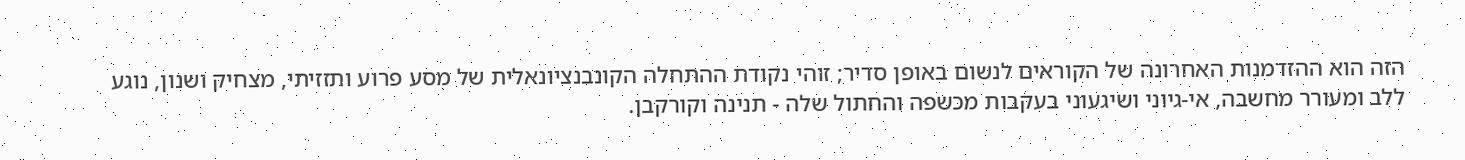הזה הוא ההזדמנות האחרונה של הקוראים לנשום באופן סדיר; זוהי נקודת ההתחלה הקונבנציונאלית של מסע פרוע ותזזיתי, מצחיק ושנון, נוגע ללב ומעורר מחשבה, אי-גיוני ושיגעוני בעקבות מכשפה והחתול שלה - תנינה וקורקבן.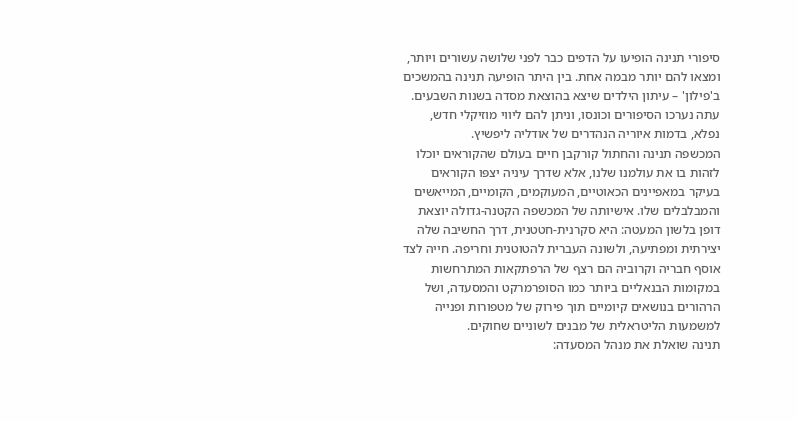סיפורי תנינה הופיעו על הדפים כבר לפני שלושה עשורים ויותר, ומצאו להם יותר מבמה אחת. בין היתר הופיעה תנינה בהמשכים ב'פילון' – עיתון הילדים שיצא בהוצאת מסדה בשנות השבעים. עתה נערכו הסיפורים וכונסו, וניתן להם ליווי מוזיקלי חדש, נפלא, בדמות איוריה הנהדרים של אודליה ליפשיץ.
המכשפה תנינה והחתול קורקבן חיים בעולם שהקוראים יוכלו לזהות בו את עולמנו שלנו, אלא שדרך עיניה יצפּו הקוראים בעיקר במאפיינים הכאוטיים, המעוקמים, הקומיים, המייאשים והמבלבלים שלו. אישיותה של המכשפה הקטנה-גדולה יוצאת דופן בלשון המעטה: היא סקרנית-חטטנית, דרך החשיבה שלה יצירתית ומפתיעה, ולשונה העברית להטוטנית וחריפה. חייה לצד אוסף חבריה וקרוביה הם רצף של הרפתקאות המתרחשות במקומות הבנאליים ביותר כמו הסופרמרקט והמסעדה, ושל הרהורים בנושאים קיומיים תוך פירוק של מטפורות ופנייה למשמעות הליטראלית של מבנים לשוניים שחוקים.
תנינה שואלת את מנהל המסעדה: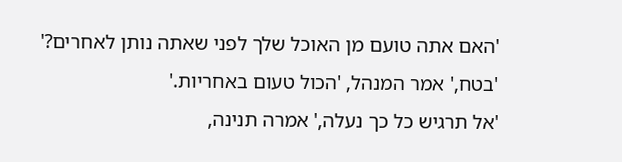'האם אתה טועם מן האוכל שלך לפני שאתה נותן לאחרים?'
'בטח,' אמר המנהל, 'הכול טעום באחריות.'
'אל תרגיש כל כך נעלה,' אמרה תנינה,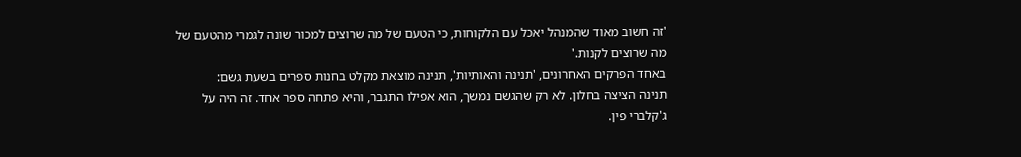'זה חשוב מאוד שהמנהל יאכל עם הלקוחות, כי הטעם של מה שרוצים למכור שונה לגמרי מהטעם של מה שרוצים לקנות.'
באחד הפרקים האחרונים, 'תנינה והאותיות', תנינה מוצאת מקלט בחנות ספרים בשעת גשם:
תנינה הציצה בחלון. לא רק שהגשם נמשך, הוא אפילו התגבר, והיא פתחה ספר אחד. זה היה על ג'קלברי פין.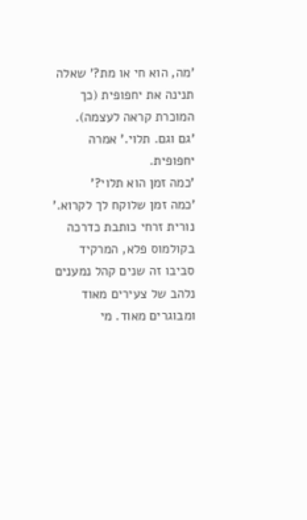'מה, הוא חי או מת?' שאלה תנינה את יחפופית (כך המוכרת קראה לעצמה).
'גם וגם. תלוי.' אמרה יחפופית.
'כמה זמן הוא תלוי?'
'כמה זמן שלוקח לך לקרוא.'
נורית זרחי כותבת כדרכה בקולמוס פלא, המרקיד סביבו זה שנים קהל נמענים נלהב של צעירים מאוד ומבוגרים מאוד. מי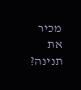מכיר את תנינה?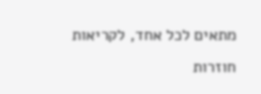מתאים לכל אחד, לקריאות חוזרות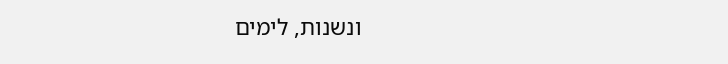ונשנות, לימים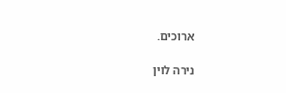ארוכים.

נירה לוין